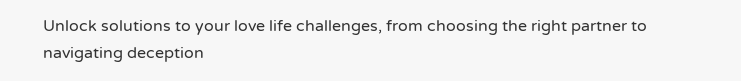Unlock solutions to your love life challenges, from choosing the right partner to navigating deception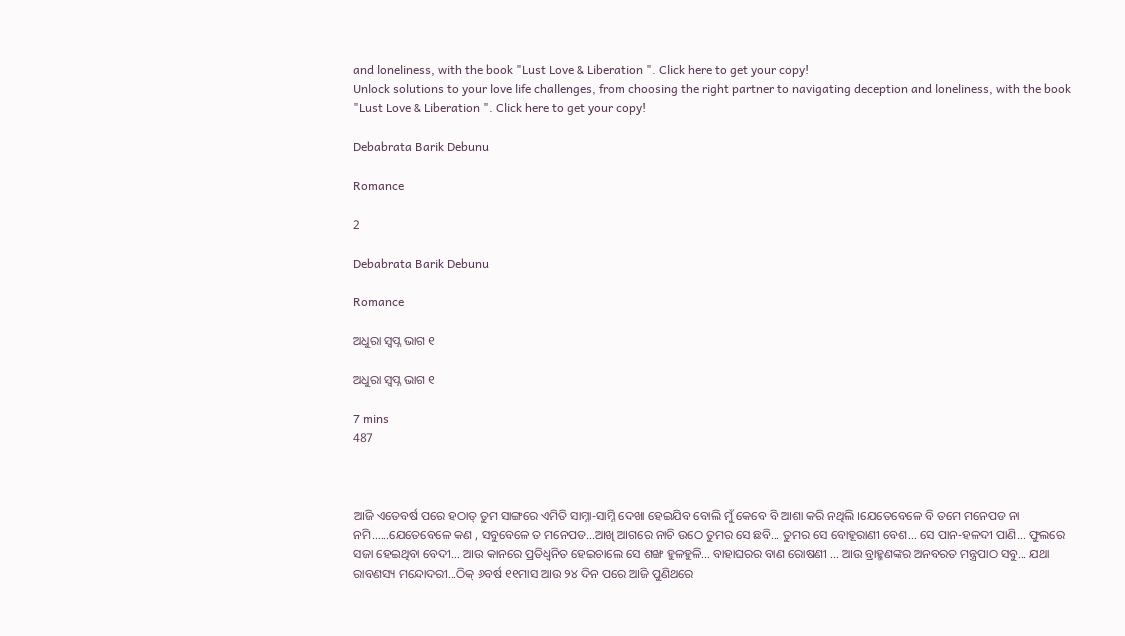and loneliness, with the book "Lust Love & Liberation ". Click here to get your copy!
Unlock solutions to your love life challenges, from choosing the right partner to navigating deception and loneliness, with the book "Lust Love & Liberation ". Click here to get your copy!

Debabrata Barik Debunu

Romance

2

Debabrata Barik Debunu

Romance

ଅଧୁରା ସ୍ଵପ୍ନ ଭାଗ ୧

ଅଧୁରା ସ୍ଵପ୍ନ ଭାଗ ୧

7 mins
487



ଆଜି ଏତେବର୍ଷ ପରେ ହଠାତ୍ ତୁମ ସାଙ୍ଗରେ ଏମିତି ସାମ୍ନା-ସାମ୍ନି ଦେଖା ହେଇଯିବ ବୋଲି ମୁଁ କେବେ ବି ଆଶା କରି ନଥିଲି ।ଯେତେବେଳେ ବି ତମେ ମନେପଡ ନା ନମି......ଯେତେବେଳେ କଣ , ସବୁବେଳେ ତ ମନେପଡ...ଆଖି ଆଗରେ ନାଚି ଉଠେ ତୁମର ସେ ଛବି... ତୁମର ସେ ବୋହୂରାଣୀ ବେଶ... ସେ ପାନ-ହଳଦୀ ପାଣି... ଫୁଲରେ ସଜା ହେଇଥିବା ବେଦୀ... ଆଉ କାନରେ ପ୍ରତିଧ୍ଵନିତ ହେଇଚାଲେ ସେ ଶଙ୍ଖ ହୁଳହୁଳି... ବାହାଘରର ବାଣ ରୋଷଣୀ ... ଆଉ ବ୍ରାହ୍ମଣଙ୍କର ଅନବରତ ମନ୍ତ୍ରପାଠ ସବୁ... ଯଥା ରାବଣସ୍ୟ ମନ୍ଦୋଦରୀ...ଠିକ୍ ୬ବର୍ଷ ୧୧ମାସ ଆଉ ୨୪ ଦିନ ପରେ ଆଜି ପୁଣିଥରେ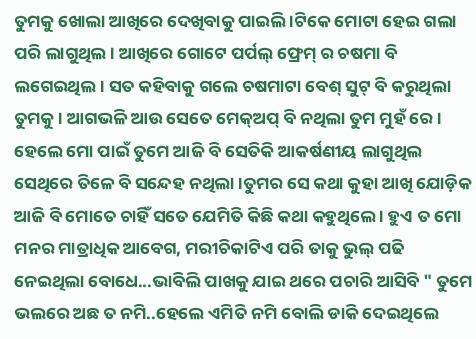ତୁମକୁ ଖୋଲା ଆଖିରେ ଦେଖିବାକୁ ପାଇଲି ।ଟିକେ ମୋଟା ହେଇ ଗଲା ପରି ଲାଗୁଥିଲ । ଆଖିରେ ଗୋଟେ ପର୍ପଲ୍ ଫ୍ରେମ୍ ର ଚଷମା ବି ଲଗେଇଥିଲ । ସତ କହିବାକୁ ଗଲେ ଚଷମାଟା ବେଶ୍ ସୁଟ୍ ବି କରୁଥିଲା ତୁମକୁ । ଆଗଭଳି ଆଉ ସେତେ ମେକ୍ଅପ୍ ବି ନଥିଲା ତୁମ ମୁହଁ ରେ । ହେଲେ ମୋ ପାଇଁ ତୁମେ ଆଜି ବି ସେତିକି ଆକର୍ଷଣୀୟ ଲାଗୁଥିଲ ସେଥିରେ ତିଳେ ବି ସନ୍ଦେହ ନଥିଲା ।ତୁମର ସେ କଥା କୁହା ଆଖି ଯୋଡ଼ିକ ଆଜି ବି ମୋତେ ଚାହିଁ ସତେ ଯେମିତି କିଛି କଥା କହୁଥିଲେ । ହୁଏ ତ ମୋ ମନର ମାତ୍ରାଧିକ ଆବେଗ, ମରୀଚିକାଟିଏ ପରି ତାକୁ ଭୁଲ୍ ପଢି ନେଇଥିଲା ବୋଧେ...ଭାବିଲି ପାଖକୁ ଯାଇ ଥରେ ପଚାରି ଆସିବି " ତୁମେ ଭଲରେ ଅଛ ତ ନମି..ହେଲେ ଏମିତି ନମି ବୋଲି ଡାକି ଦେଇଥିଲେ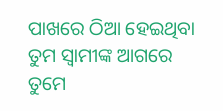ପାଖରେ ଠିଆ ହେଇଥିବା ତୁମ ସ୍ବାମୀଙ୍କ ଆଗରେ ତୁମେ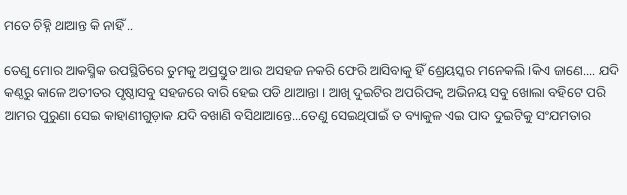ମତେ ଚିହ୍ନି ଥାଆନ୍ତ କି ନାହିଁ ..

ତେଣୁ ମୋର ଆକସ୍ମିକ ଉପସ୍ଥିତିରେ ତୁମକୁ ଅପ୍ରସ୍ତୁତ ଆଉ ଅସହଜ ନକରି ଫେରି ଆସିବାକୁ ହିଁ ଶ୍ରେୟସ୍କର ମନେକଲି ।କିଏ ଜାଣେ.... ଯଦି କଣ୍ଠରୁ କାଳେ ଅତୀତର ପୃଷ୍ଠାସବୁ ସହଜରେ ବାରି ହେଇ ପଡି ଥାଆନ୍ତା । ଆଖି ଦୁଇଟିର ଅପରିପକ୍ଵ ଅଭିନୟ ସବୁ ଖୋଲା ବହିଟେ ପରି ଆମର ପୁରୁଣା ସେଇ କାହାଣୀଗୁଡ଼ାକ ଯଦି ବଖାଣି ବସିଥାଆନ୍ତେ...ତେଣୁ ସେଇଥିପାଇଁ ତ ବ୍ୟାକୁଳ ଏଇ ପାଦ ଦୁଇଟିକୁ ସଂଯମତାର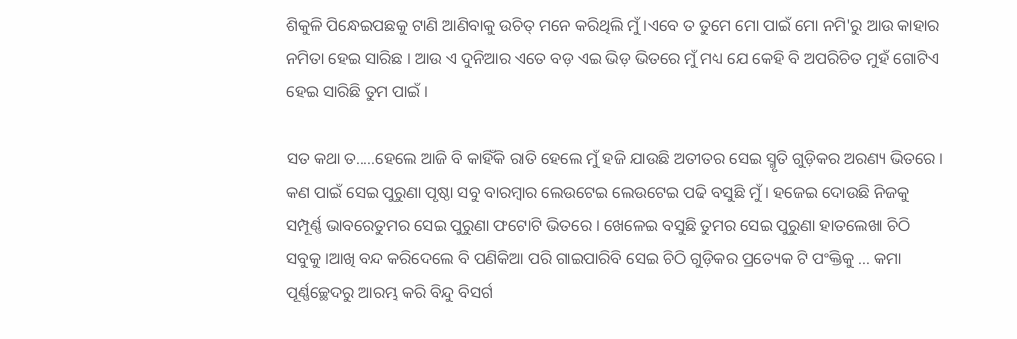ଶିକୁଳି ପିନ୍ଧେଇପଛକୁ ଟାଣି ଆଣିବାକୁ ଉଚିତ୍ ମନେ କରିଥିଲି ମୁଁ ।ଏବେ ତ ତୁମେ ମୋ ପାଇଁ ମୋ ନମି'ରୁ ଆଉ କାହାର ନମିତା ହେଇ ସାରିଛ । ଆଉ ଏ ଦୁନିଆର ଏତେ ବଡ଼ ଏଇ ଭିଡ଼ ଭିତରେ ମୁଁ ମଧ୍ୟ ଯେ କେହି ବି ଅପରିଚିତ ମୁହଁ ଗୋଟିଏ ହେଇ ସାରିଛି ତୁମ ପାଇଁ ।

ସତ କଥା ତ.....ହେଲେ ଆଜି ବି କାହିଁକି ରାତି ହେଲେ ମୁଁ ହଜି ଯାଉଛି ଅତୀତର ସେଇ ସ୍ମୃତି ଗୁଡ଼ିକର ଅରଣ୍ୟ ଭିତରେ । କଣ ପାଇଁ ସେଇ ପୁରୁଣା ପୃଷ୍ଠା ସବୁ ବାରମ୍ବାର ଲେଉଟେଇ ଲେଉଟେଇ ପଢି ବସୁଛି ମୁଁ । ହଜେଇ ଦୋଉଛି ନିଜକୁ ସମ୍ପୂର୍ଣ୍ଣ ଭାବରେତୁମର ସେଇ ପୁରୁଣା ଫଟୋଟି ଭିତରେ । ଖେଳେଇ ବସୁଛି ତୁମର ସେଇ ପୁରୁଣା ହାତଲେଖା ଚିଠି ସବୁକୁ ।ଆଖି ବନ୍ଦ କରିଦେଲେ ବି ପଣିକିଆ ପରି ଗାଇପାରିବି ସେଇ ଚିଠି ଗୁଡ଼ିକର ପ୍ରତ୍ୟେକ ଟି ପଂକ୍ତିକୁ ... କମା ପୂର୍ଣ୍ଣଚ୍ଛେଦରୁ ଆରମ୍ଭ କରି ବିନ୍ଦୁ ବିସର୍ଗ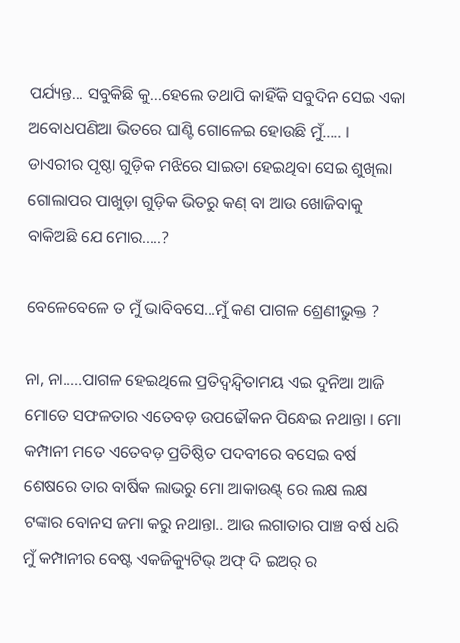ପର୍ଯ୍ୟନ୍ତ... ସବୁକିଛି କୁ...ହେଲେ ତଥାପି କାହିଁକି ସବୁଦିନ ସେଇ ଏକା ଅବୋଧପଣିଆ ଭିତରେ ଘାଣ୍ଟି ଗୋଳେଇ ହୋଉଛି ମୁଁ..... । ଡାଏରୀର ପୃଷ୍ଠା ଗୁଡ଼ିକ ମଝିରେ ସାଇତା ହେଇଥିବା ସେଇ ଶୁଖିଲା ଗୋଲାପର ପାଖୁଡ଼ା ଗୁଡ଼ିକ ଭିତରୁ କଣ୍ ବା ଆଉ ଖୋଜିବାକୁ ବାକିଅଛି ଯେ ମୋର.....?

ବେଳେବେଳେ ତ ମୁଁ ଭାବିବସେ...ମୁଁ କଣ ପାଗଳ ଶ୍ରେଣୀଭୁକ୍ତ ?

ନା, ନା.....ପାଗଳ ହେଇଥିଲେ ପ୍ରତିଦ୍ବନ୍ଦ୍ବିତାମୟ ଏଇ ଦୁନିଆ ଆଜି ମୋତେ ସଫଳତାର ଏତେବଡ଼ ଉପଢୌକନ ପିନ୍ଧେଇ ନଥାନ୍ତା । ମୋ କମ୍ପାନୀ ମତେ ଏତେବଡ଼ ପ୍ରତିଷ୍ଠିତ ପଦବୀରେ ବସେଇ ବର୍ଷ ଶେଷରେ ତାର ବାର୍ଷିକ ଲାଭରୁ ମୋ ଆକାଉଣ୍ଟ୍ ରେ ଲକ୍ଷ ଲକ୍ଷ ଟଙ୍କାର ବୋନସ ଜମା କରୁ ନଥାନ୍ତା.. ଆଉ ଲଗାତାର ପାଞ୍ଚ ବର୍ଷ ଧରି ମୁଁ କମ୍ପାନୀର ବେଷ୍ଟ ଏକଜିକ୍ୟୁଟିଭ୍ ଅଫ୍ ଦି ଇଅର୍ ର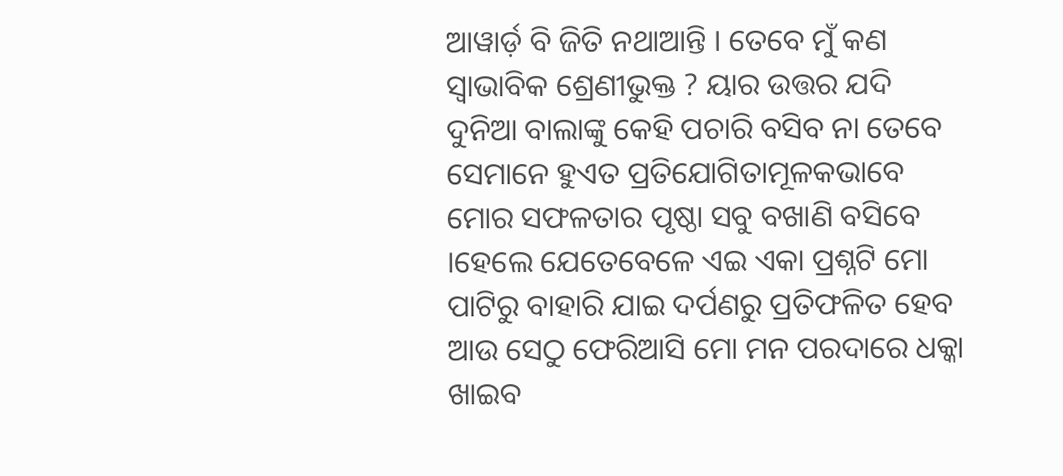ଆୱାର୍ଡ଼ ବି ଜିତି ନଥାଆନ୍ତି । ତେବେ ମୁଁ କଣ ସ୍ଵାଭାବିକ ଶ୍ରେଣୀଭୁକ୍ତ ? ୟାର ଉତ୍ତର ଯଦି ଦୁନିଆ ବାଲାଙ୍କୁ କେହି ପଚାରି ବସିବ ନା ତେବେ ସେମାନେ ହୁଏତ ପ୍ରତିଯୋଗିତାମୂଳକଭାବେ ମୋର ସଫଳତାର ପୃଷ୍ଠା ସବୁ ବଖାଣି ବସିବେ ।ହେଲେ ଯେତେବେଳେ ଏଇ ଏକା ପ୍ରଶ୍ନଟି ମୋ ପାଟିରୁ ବାହାରି ଯାଇ ଦର୍ପଣରୁ ପ୍ରତିଫଳିତ ହେବ ଆଉ ସେଠୁ ଫେରିଆସି ମୋ ମନ ପରଦାରେ ଧକ୍କା ଖାଇବ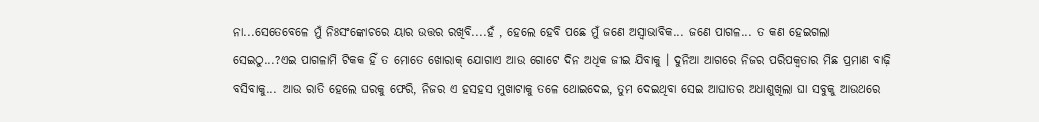ନା...ସେତେବେଳେ ମୁଁ ନିଃସଂଙ୍କୋଚରେ ୟାର ଉତ୍ତର ରଖିବି....ହଁ , ହେଲେ ହେବି ପଛେ ମୁଁ ଜଣେ ଅସ୍ବାଭାବିକ... ଜଣେ ପାଗଳ... ତ କଣ ହେଇଗଲା ସେଇଠୁ...?ଏଇ ପାଗଳାମି ଟିକକ ହିଁ ତ ମୋତେ ଖୋରାକ୍ ଯୋଗାଏ ଆଉ ଗୋଟେ ଦିନ ଅଧିକ ଜୀଇ ଯିବାକୁ । ଦୁନିଆ ଆଗରେ ନିଜର ପରିପକ୍ୱତାର ମିଛ ପ୍ରମାଣ ବାଢ଼ି ବସିବାକୁ... ଆଉ ରାତି ହେଲେ ଘରକୁ ଫେରି, ନିଜର ଏ ହସହସ ମୁଖାଟାକୁ ତଳେ ଥୋଇଦେଇ, ତୁମ ଦେଇଥିବା ସେଇ ଆଘାତର ଅଧାଶୁଖିଲା ଘା ସବୁକୁ ଆଉଥରେ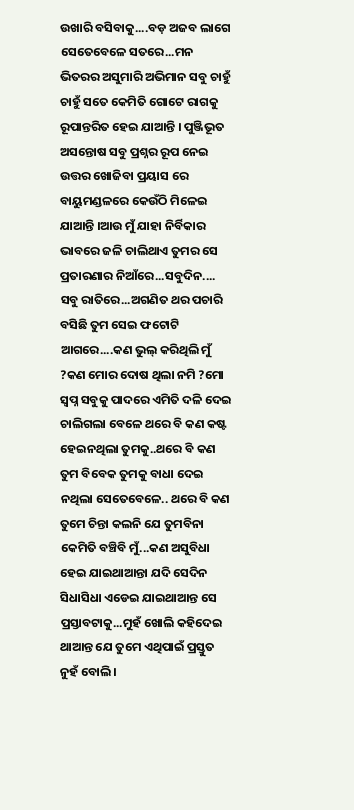ଉଖାରି ବସିବାକୁ....ବଡ଼ ଅଜବ ଲାଗେ ସେତେବେଳେ ସତରେ...ମନ ଭିତରର ଅସୁମାରି ଅଭିମାନ ସବୁ ଚାହୁଁ ଚାହୁଁ ସତେ କେମିତି ଗୋଟେ ରାଗକୁ ରୂପାନ୍ତରିତ ହେଇ ଯାଆନ୍ତି । ପୁଞ୍ଜିଭୂତ ଅସନ୍ତୋଷ ସବୁ ପ୍ରଶ୍ନର ରୂପ ନେଇ ଉତ୍ତର ଖୋଜିବା ପ୍ରୟାସ ରେ ବାୟୁମଣ୍ଡଳରେ କେଉଁଠି ମିଳେଇ ଯାଆନ୍ତି ।ଆଉ ମୁଁ ଯାହା ନିର୍ବିକାର ଭାବରେ ଜଳି ଚାଲିଥାଏ ତୁମର ସେ ପ୍ରତାରଣାର ନିଆଁରେ...ସବୁଦିନ.... ସବୁ ରାତିରେ...ଅଗଣିତ ଥର ପଚାରି ବସିଛି ତୁମ ସେଇ ଫଟୋଟି ଆଗରେ....କଣ ଭୁଲ୍ କରିଥିଲି ମୁଁ ?କଣ ମୋର ଦୋଷ ଥିଲା ନମି ?ମୋ ସ୍ଵପ୍ନ ସବୁକୁ ପାଦରେ ଏମିତି ଦଳି ଦେଇ ଚାଲିଗଲା ବେଳେ ଥରେ ବି କଣ କଷ୍ଟ ହେଇନଥିଲା ତୁମକୁ..ଥରେ ବି କଣ ତୁମ ବିବେକ ତୁମକୁ ବାଧା ଦେଇ ନଥିଲା ସେତେବେଳେ.. ଥରେ ବି କଣ ତୁମେ ଚିନ୍ତା କଲନି ଯେ ତୁମବିନା କେମିତି ବଞ୍ଚିବି ମୁଁ...କଣ ଅସୁବିଧା ହେଇ ଯାଇଥାଆନ୍ତା ଯଦି ସେଦିନ ସିଧାସିଧା ଏଡେଇ ଯାଇଥାଆନ୍ତ ସେ ପ୍ରସ୍ତାବଟାକୁ...ମୁହଁ ଖୋଲି କହିଦେଇ ଥାଆନ୍ତ ଯେ ତୁମେ ଏଥିପାଇଁ ପ୍ରସ୍ତୁତ ନୁହଁ ବୋଲି।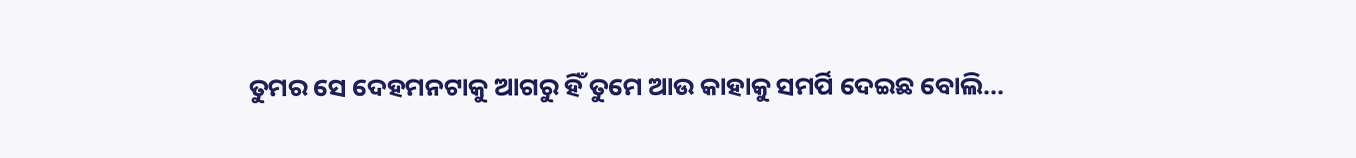ତୁମର ସେ ଦେହମନଟାକୁ ଆଗରୁ ହିଁ ତୁମେ ଆଉ କାହାକୁ ସମର୍ପି ଦେଇଛ ବୋଲି...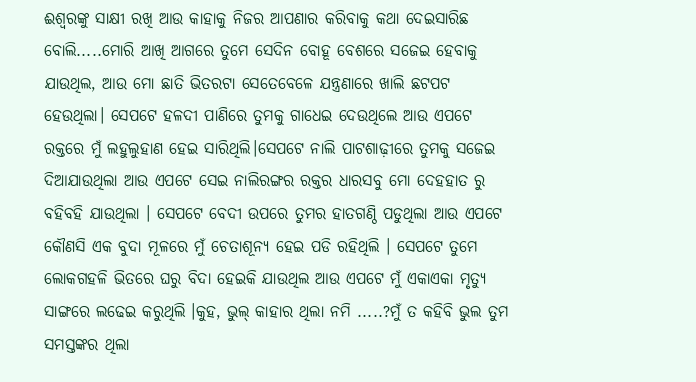ଈଶ୍ୱରଙ୍କୁ ସାକ୍ଷୀ ରଖି ଆଉ କାହାକୁ ନିଜର ଆପଣାର କରିବାକୁ କଥା ଦେଇସାରିଛ ବୋଲି.....ମୋରି ଆଖି ଆଗରେ ତୁମେ ସେଦିନ ବୋହୂ ବେଶରେ ସଜେଇ ହେବାକୁ ଯାଉଥିଲ, ଆଉ ମୋ ଛାତି ଭିତରଟା ସେତେବେଳେ ଯନ୍ତ୍ରଣାରେ ଖାଲି ଛଟପଟ ହେଉଥିଲା। ସେପଟେ ହଳଦୀ ପାଣିରେ ତୁମକୁ ଗାଧେଇ ଦେଉଥିଲେ ଆଉ ଏପଟେ ରକ୍ତରେ ମୁଁ ଲହୁଲୁହାଣ ହେଇ ସାରିଥିଲି।ସେପଟେ ନାଲି ପାଟଶାଢ଼ୀରେ ତୁମକୁ ସଜେଇ ଦିଆଯାଉଥିଲା ଆଉ ଏପଟେ ସେଇ ନାଲିରଙ୍ଗର ରକ୍ତର ଧାରସବୁ ମୋ ଦେହହାତ ରୁ ବହିବହି ଯାଉଥିଲା । ସେପଟେ ବେଦୀ ଉପରେ ତୁମର ହାତଗଣ୍ଠି ପଡୁଥିଲା ଆଉ ଏପଟେ କୌଣସି ଏକ ବୁଦା ମୂଳରେ ମୁଁ ଚେତାଶୂନ୍ୟ ହେଇ ପଡି ରହିଥିଲି । ସେପଟେ ତୁମେ ଲୋକଗହଳି ଭିତରେ ଘରୁ ବିଦା ହେଇକି ଯାଉଥିଲ ଆଉ ଏପଟେ ମୁଁ ଏକାଏକା ମୃତ୍ୟୁ ସାଙ୍ଗରେ ଲଢେଇ କରୁଥିଲି ।କୁହ, ଭୁଲ୍ କାହାର ଥିଲା ନମି .....?ମୁଁ ତ କହିବି ଭୁଲ ତୁମ ସମସ୍ତଙ୍କର ଥିଲା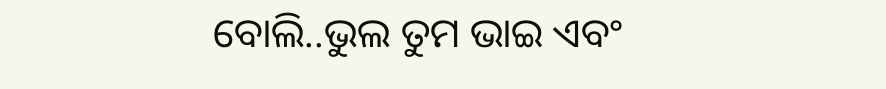ବୋଲି..ଭୁଲ ତୁମ ଭାଇ ଏବଂ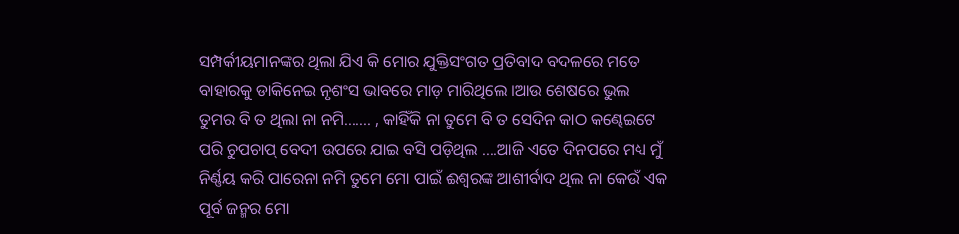ସମ୍ପର୍କୀୟମାନଙ୍କର ଥିଲା ଯିଏ କି ମୋର ଯୁକ୍ତିସଂଗତ ପ୍ରତିବାଦ ବଦଳରେ ମତେ ବାହାରକୁ ଡାକିନେଇ ନୃଶଂସ ଭାବରେ ମାଡ଼ ମାରିଥିଲେ ।ଆଉ ଶେଷରେ ଭୁଲ ତୁମର ବି ତ ଥିଲା ନା ନମି....... , କାହିଁକି ନା ତୁମେ ବି ତ ସେଦିନ କାଠ କଣ୍ଢେଇଟେ ପରି ଚୁପଚାପ୍ ବେଦୀ ଉପରେ ଯାଇ ବସି ପଡ଼ିଥିଲ ....ଆଜି ଏତେ ଦିନପରେ ମଧ୍ୟ ମୁଁ ନିର୍ଣ୍ଣୟ କରି ପାରେନା ନମି ତୁମେ ମୋ ପାଇଁ ଈଶ୍ବରଙ୍କ ଆଶୀର୍ବାଦ ଥିଲ ନା କେଉଁ ଏକ ପୂର୍ବ ଜନ୍ମର ମୋ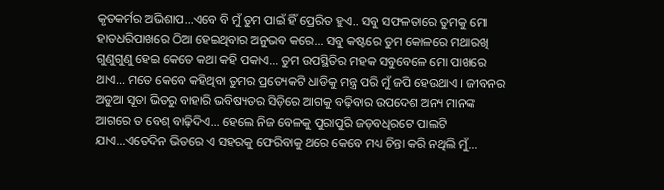କୃତକର୍ମର ଅଭିଶାପ...ଏବେ ବି ମୁଁ ତୁମ ପାଇଁ ହିଁ ପ୍ରେରିତ ହୁଏ.. ସବୁ ସଫଳତାରେ ତୁମକୁ ମୋ ହାତଧରିପାଖରେ ଠିଆ ହେଇଥିବାର ଅନୁଭବ କରେ... ସବୁ କଷ୍ଟରେ ତୁମ କୋଳରେ ମଥାରଖି ଗୁଣୁଗୁଣୁ ହେଇ କେତେ କଥା କହି ପକାଏ... ତୁମ ଉପସ୍ଥିତିର ମହକ ସବୁବେଳେ ମୋ ପାଖରେ ଥାଏ... ମତେ କେବେ କହିଥିବା ତୁମର ପ୍ରତ୍ୟେକଟି ଧାଡିକୁ ମନ୍ତ୍ର ପରି ମୁଁ ଜପି ହେଉଥାଏ । ଜୀବନର ଅଡୁଆ ସୂତା ଭିତରୁ ବାହାରି ଭବିଷ୍ୟତର ସିଡ଼ିରେ ଆଗକୁ ବଢ଼ିବାର ଉପଦେଶ ଅନ୍ୟ ମାନଙ୍କ ଆଗରେ ତ ବେଶ୍ ବାଢ଼ିଦିଏ... ହେଲେ ନିଜ ବେଳକୁ ପୁରାପୁରି ଜଡ଼ବଧିରଟେ ପାଲଟି ଯାଏ...ଏତେଦିନ ଭିତରେ ଏ ସହରକୁ ଫେରିବାକୁ ଥରେ କେବେ ମଧ୍ୟ ଚିନ୍ତା କରି ନଥିଲି ମୁଁ...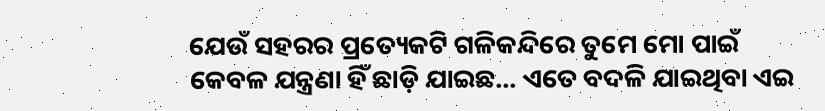ଯେଉଁ ସହରର ପ୍ରତ୍ୟେକଟି ଗଳିକନ୍ଦିରେ ତୁମେ ମୋ ପାଇଁ କେବଳ ଯନ୍ତ୍ରଣା ହିଁ ଛାଡ଼ି ଯାଇଛ... ଏତେ ବଦଳି ଯାଇଥିବା ଏଇ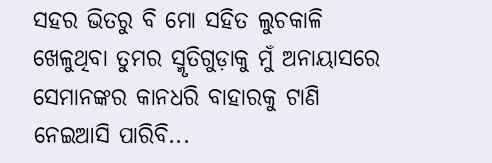ସହର ଭିତରୁ ବି ମୋ ସହିତ ଲୁଚକାଳି ଖେଳୁଥିବା ତୁମର ସ୍ମୃତିଗୁଡ଼ାକୁ ମୁଁ ଅନାୟାସରେ ସେମାନଙ୍କର କାନଧରି ବାହାରକୁ ଟାଣି ନେଇଆସି ପାରିବି...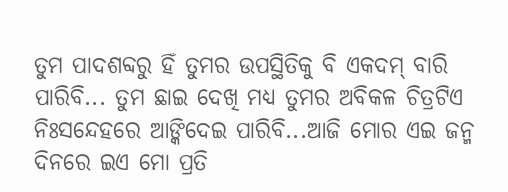ତୁମ ପାଦଶବ୍ଦରୁ ହିଁ ତୁମର ଉପସ୍ଥିତିକୁ ବି ଏକଦମ୍ ବାରି ପାରିବି... ତୁମ ଛାଇ ଦେଖି ମଧ୍ୟ ତୁମର ଅବିକଳ ଚିତ୍ରଟିଏ ନିଃସନ୍ଦେହରେ ଆଙ୍କିଦେଇ ପାରିବି...ଆଜି ମୋର ଏଇ ଜନ୍ମ ଦିନରେ ଇଏ ମୋ ପ୍ରତି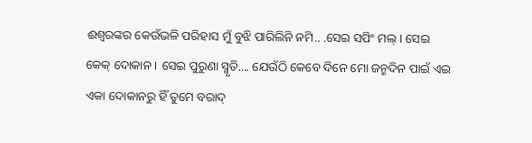ଈଶ୍ୱରଙ୍କର କେଉଁଭଳି ପରିହାସ ମୁଁ ବୁଝି ପାରିଲିନି ନମି.. .ସେଇ ସପିଂ ମଲ୍ । ସେଇ କେକ୍ ଦୋକାନ । ସେଇ ପୁରୁଣା ସ୍ମୃତି.... ଯେଉଁଠି କେବେ ଦିନେ ମୋ ଜନ୍ମଦିନ ପାଇଁ ଏଇ ଏକା ଦୋକାନରୁ ହିଁ ତୁମେ ବରାଦ୍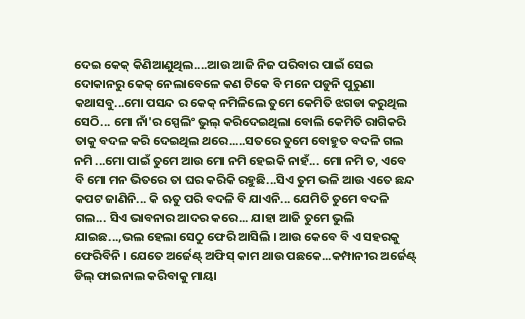ଦେଇ କେକ୍ କିଣିଆଣୁଥିଲ....ଆଉ ଆଜି ନିଜ ପରିବାର ପାଇଁ ସେଇ ଦୋକାନରୁ କେକ୍ ନେଲାବେଳେ କଣ ଟିକେ ବି ମନେ ପଡୁନି ପୁରୁଣା କଥାସବୁ...ମୋ ପସନ୍ଦ ର କେକ୍ ନମିଳିଲେ ତୁମେ କେମିତି ଝଗଡା କରୁଥିଲ ସେଠି... ମୋ ନାଁ'ର ସ୍ପେଲିଂ ଭୁଲ୍ କରିଦେଇଥିଲା ବୋଲି କେମିତି ରାଗିକରି ତାକୁ ବଦଳ କରି ଦେଇଥିଲ ଥରେ.....ସତରେ ତୁମେ ବୋହୁତ ବଦଳି ଗଲ ନମି ...ମୋ ପାଇଁ ତୁମେ ଆଉ ମୋ ନମି ହେଇକି ନାହଁ... ମୋ ନମି ତ, ଏବେ ବି ମୋ ମନ ଭିତରେ ତା ଘର କରିକି ରହୁଛି...ସିଏ ତୁମ ଭଳି ଆଉ ଏତେ ଛନ୍ଦ କପଟ ଜାଣିନି... କି ଋତୁ ପରି ବଦଳି ବି ଯାଏନି... ଯେମିତି ତୁମେ ବଦଳି ଗଲ... ସିଏ ଭାବନାର ଆଦର କରେ... ଯାହା ଆଜି ତୁମେ ଭୁଲି ଯାଇଛ...,ଭଲ ହେଲା ସେଠୁ ଫେରି ଆସିଲି । ଆଉ କେବେ ବି ଏ ସହରକୁ ଫେରିବିନି । ଯେତେ ଅର୍ଜେଣ୍ଟ୍ ଅଫିସ୍ କାମ ଥାଉ ପଛକେ...କମ୍ପାନୀର ଅର୍ଜେଣ୍ଟ୍ ଡିଲ୍ ଫାଇନାଲ କରିବାକୁ ମାୟା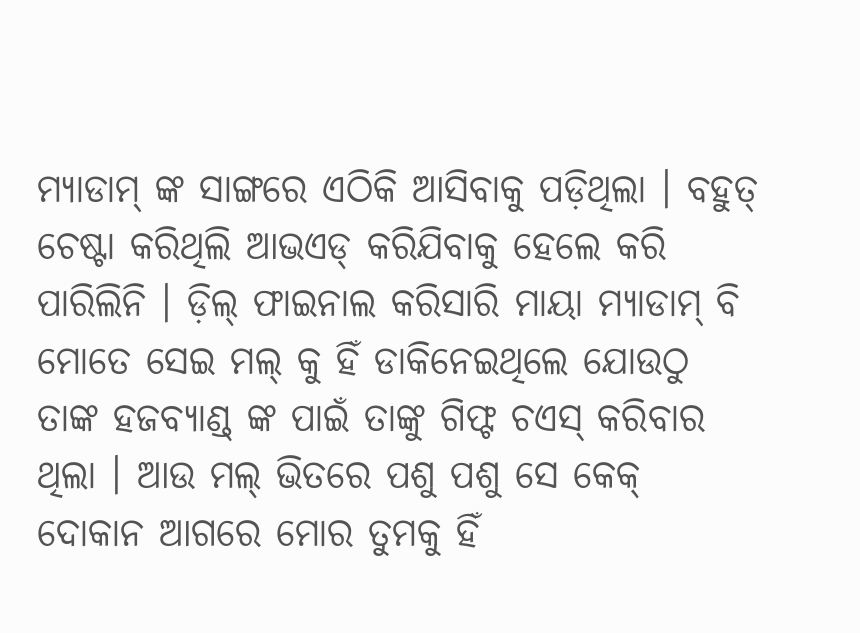ମ୍ୟାଡାମ୍ ଙ୍କ ସାଙ୍ଗରେ ଏଠିକି ଆସିବାକୁ ପଡ଼ିଥିଲା । ବହୁତ୍ ଚେଷ୍ଟା କରିଥିଲି ଆଭଏଡ୍ କରିଯିବାକୁ ହେଲେ କରି ପାରିଲିନି । ଡ଼ିଲ୍ ଫାଇନାଲ କରିସାରି ମାୟା ମ୍ୟାଡାମ୍ ବି ମୋତେ ସେଇ ମଲ୍ କୁ ହିଁ ଡାକିନେଇଥିଲେ ଯୋଉଠୁ ତାଙ୍କ ହଜବ୍ୟାଣ୍ଡ୍ ଙ୍କ ପାଇଁ ତାଙ୍କୁ ଗିଫ୍ଟ ଚଏସ୍ କରିବାର ଥିଲା । ଆଉ ମଲ୍ ଭିତରେ ପଶୁ ପଶୁ ସେ କେକ୍ ଦୋକାନ ଆଗରେ ମୋର ତୁମକୁ ହିଁ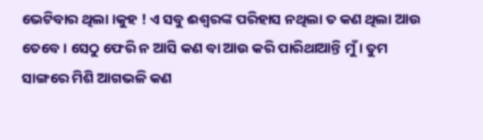ଭେଟିବାର ଥିଲା ।କୁହ ! ଏ ସବୁ ଈଶ୍ୱରଙ୍କ ପରିହାସ ନଥିଲା ତ କଣ ଥିଲା ଆଉ ତେବେ । ସେଠୁ ଫେରି ନ ଆସି କଣ ବା ଆଉ କରି ପାରିଥାଆନ୍ତି ମୁଁ । ତୁମ ସାଙ୍ଗରେ ମିଶି ଆଗଭଳି କଣ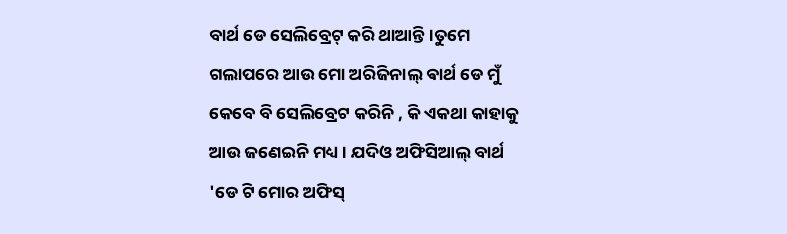ବାର୍ଥ ଡେ ସେଲିବ୍ରେଟ୍ କରି ଥାଆନ୍ତି ।ତୁମେ ଗଲାପରେ ଆଉ ମୋ ଅରିଜିନାଲ୍ ଵାର୍ଥ ଡେ ମୁଁ କେବେ ବି ସେଲିବ୍ରେଟ କରିନି , କି ଏକଥା କାହାକୁ ଆଉ ଜଣେଇନି ମଧ୍ୟ । ଯଦିଓ ଅଫିସିଆଲ୍ ବାର୍ଥ 'ଡେ ଟି ମୋର ଅଫିସ୍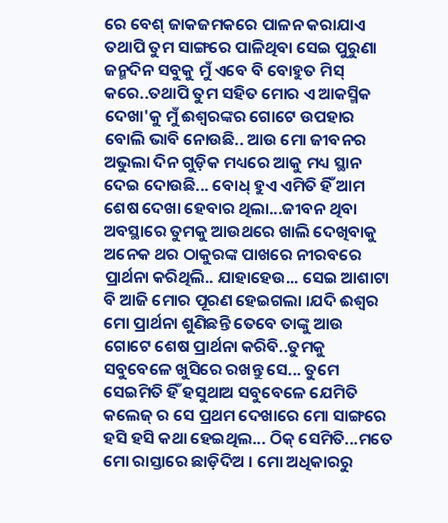ରେ ବେଶ୍ ଜାକଜମକରେ ପାଳନ କରାଯାଏ ତଥାପି ତୁମ ସାଙ୍ଗରେ ପାଳିଥିବା ସେଇ ପୁରୁଣା ଜନ୍ମଦିନ ସବୁକୁ ମୁଁ ଏବେ ବି ବୋହୁତ ମିସ୍ କରେ..ତଥାପି ତୁମ ସହିତ ମୋର ଏ ଆକସ୍ମିକ ଦେଖା'କୁ ମୁଁ ଈଶ୍ୱରଙ୍କର ଗୋଟେ ଉପହାର ବୋଲି ଭାବି ନୋଉଛି.. ଆଉ ମୋ ଜୀବନର ଅଭୁଲା ଦିନ ଗୁଡ଼ିକ ମଧ୍ୟରେ ଆକୁ ମଧ୍ୟ ସ୍ଥାନ ଦେଇ ଦୋଉଛି... ବୋଧ୍ ହୁଏ ଏମିତି ହିଁ ଆମ ଶେଷ ଦେଖା ହେବାର ଥିଲା...ଜୀବନ ଥିବା ଅବସ୍ଥାରେ ତୁମକୁ ଆଉଥରେ ଖାଲି ଦେଖିବାକୁ ଅନେକ ଥର ଠାକୁରଙ୍କ ପାଖରେ ନୀରବରେ ପ୍ରାର୍ଥନା କରିଥିଲି.. ଯାହାହେଉ... ସେଇ ଆଶାଟା ବି ଆଜି ମୋର ପୂରଣ ହେଇଗଲା ।ଯଦି ଈଶ୍ୱର ମୋ ପ୍ରାର୍ଥନା ଶୁଣିଛନ୍ତି ତେବେ ତାଙ୍କୁ ଆଉ ଗୋଟେ ଶେଷ ପ୍ରାର୍ଥନା କରିବି..ତୁମକୁ ସବୁବେଳେ ଖୁସିରେ ରଖନ୍ତୁ ସେ... ତୁମେ ସେଇମିତି ହିଁ ହସୁଥାଅ ସବୁବେଳେ ଯେମିତି କଲେଜ୍ ର ସେ ପ୍ରଥମ ଦେଖାରେ ମୋ ସାଙ୍ଗରେ ହସି ହସି କଥା ହେଇଥିଲ... ଠିକ୍ ସେମିତି...ମତେ ମୋ ରାସ୍ତାରେ ଛାଡ଼ିଦିଅ । ମୋ ଅଧିକାରରୁ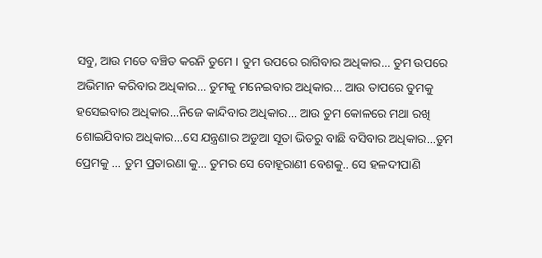ସବୁ, ଆଉ ମତେ ବଞ୍ଚିତ କରନି ତୁମେ । ତୁମ ଉପରେ ରାଗିବାର ଅଧିକାର... ତୁମ ଉପରେ ଅଭିମାନ କରିବାର ଅଧିକାର... ତୁମକୁ ମନେଇବାର ଅଧିକାର... ଆଉ ତାପରେ ତୁମକୁ ହସେଇବାର ଅଧିକାର...ନିଜେ କାନ୍ଦିବାର ଅଧିକାର... ଆଉ ତୁମ କୋଳରେ ମଥା ରଖି ଶୋଇଯିବାର ଅଧିକାର...ସେ ଯନ୍ତ୍ରଣାର ଅଡୁଆ ସୂତା ଭିତରୁ ବାଛି ବସିବାର ଅଧିକାର...ତୁମ ପ୍ରେମକୁ ... ତୁମ ପ୍ରତାରଣା କୁ... ତୁମର ସେ ବୋହୂରାଣୀ ବେଶକୁ.. ସେ ହଳଦୀପାଣି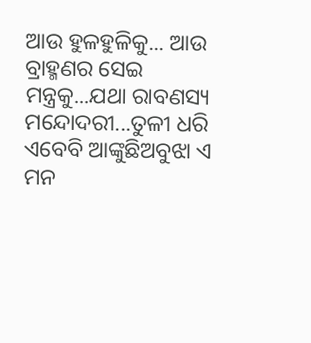ଆଉ ହୁଳହୁଳିକୁ... ଆଉ ବ୍ରାହ୍ମଣର ସେଇ ମନ୍ତ୍ରକୁ...ଯଥା ରାବଣସ୍ୟ ମନ୍ଦୋଦରୀ...ତୁଳୀ ଧରି ଏବେବି ଆଙ୍କୁଛିଅବୁଝା ଏ ମନ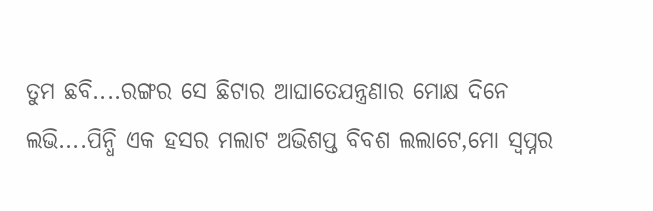ତୁମ ଛବି....ରଙ୍ଗର ସେ ଛିଟାର ଆଘାତେଯନ୍ତ୍ରଣାର ମୋକ୍ଷ ଦିନେ ଲଭି....ପିନ୍ଧି ଏକ ହସର ମଲାଟ ଅଭିଶପ୍ତ ବିବଶ ଲଲାଟେ,ମୋ ସ୍ଵପ୍ନର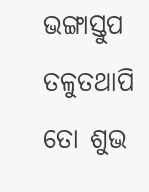ଭଙ୍ଗାସ୍ତୁପ ତଳୁତଥାପି ତୋ ଶୁଭ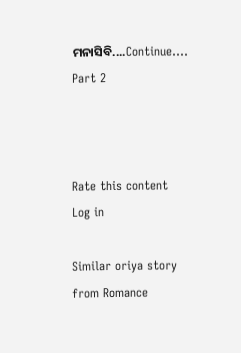ମନାସିବି....Continue.... Part 2



Rate this content
Log in

Similar oriya story from Romance